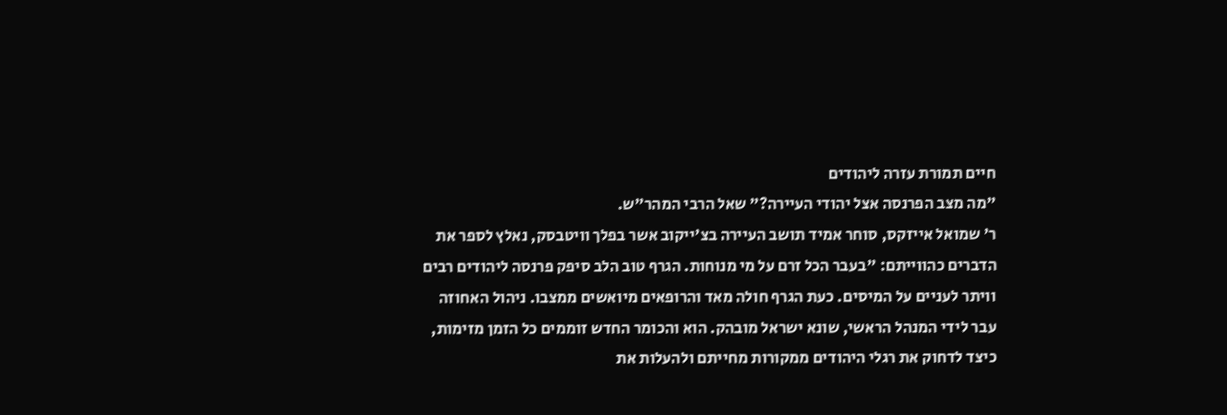חיים תמורת עזרה ליהודים
"מה מצב הפרנסה אצל יהודי העיירה?" שאל הרבי המהר"ש.
ר' שמואל אייזקס, סוחר אמיד תושב העיירה בצ'ייקוב אשר בפלך וויטבסק, נאלץ לספר את הדברים כהווייתם: "בעבר הכל זרם על מי מנוחות. הגרף טוב הלב סיפק פרנסה ליהודים רבים וויתר לעניים על המיסים. כעת הגרף חולה מאד והרופאים מיואשים ממצבו. ניהול האחוזה עבר לידי המנהל הראשי, שונא ישראל מובהק. הוא והכומר החדש זוממים כל הזמן מזימות, כיצד לדחוק את רגלי היהודים ממקורות מחייתם ולהעלות את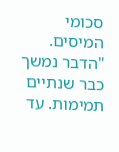סכומי המיסים.
"הדבר נמשך כבר שנתיים תמימות. עד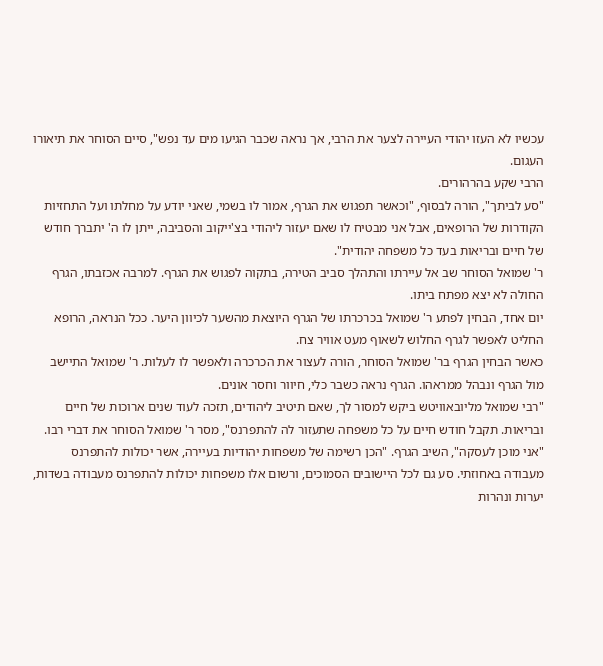עכשיו לא העזו יהודי העיירה לצער את הרבי, אך נראה שכבר הגיעו מים עד נפש", סיים הסוחר את תיאורו העגום.
הרבי שקע בהרהורים.
"סע לביתך", הורה לבסוף, "וכאשר תפגוש את הגרף, אמור לו בשמי, שאני יודע על מחלתו ועל התחזיות הקודרות של הרופאים, אבל אני מבטיח לו שאם יעזור ליהודי בצ'ייקוב והסביבה, ייתן לו ה' יתברך חודש של חיים ובריאות בעד כל משפחה יהודית".
ר' שמואל הסוחר שב אל עיירתו והתהלך סביב הטירה, בתקוה לפגוש את הגרף. למרבה אכזבתו, הגרף החולה לא יצא מפתח ביתו.
יום אחד, הבחין לפתע ר' שמואל בכרכרתו של הגרף היוצאת מהשער לכיוון היער. ככל הנראה, הרופא החליט לאפשר לגרף החלוש לשאוף מעט אוויר צח.
כאשר הבחין הגרף בר' שמואל הסוחר, הורה לעצור את הכרכרה ולאפשר לו לעלות. ר' שמואל התיישב מול הגרף ונבהל ממראהו. הגרף נראה כשבר כלי, חיוור וחסר אונים.
"רבי שמואל מליובאוויטש ביקש למסור לך, שאם תיטיב ליהודים, תזכה לעוד שנים ארוכות של חיים ובריאות. תקבל חודש חיים על כל משפחה שתעזור לה להתפרנס", מסר ר' שמואל הסוחר את דברי רבו.
"אני מוכן לעסקה", השיב הגרף. "הכן רשימה של משפחות יהודיות בעיירה, אשר יכולות להתפרנס מעבודה באחוזתי. סע גם לכל היישובים הסמוכים, ורשום אלו משפחות יכולות להתפרנס מעבודה בשדות, יערות ונהרות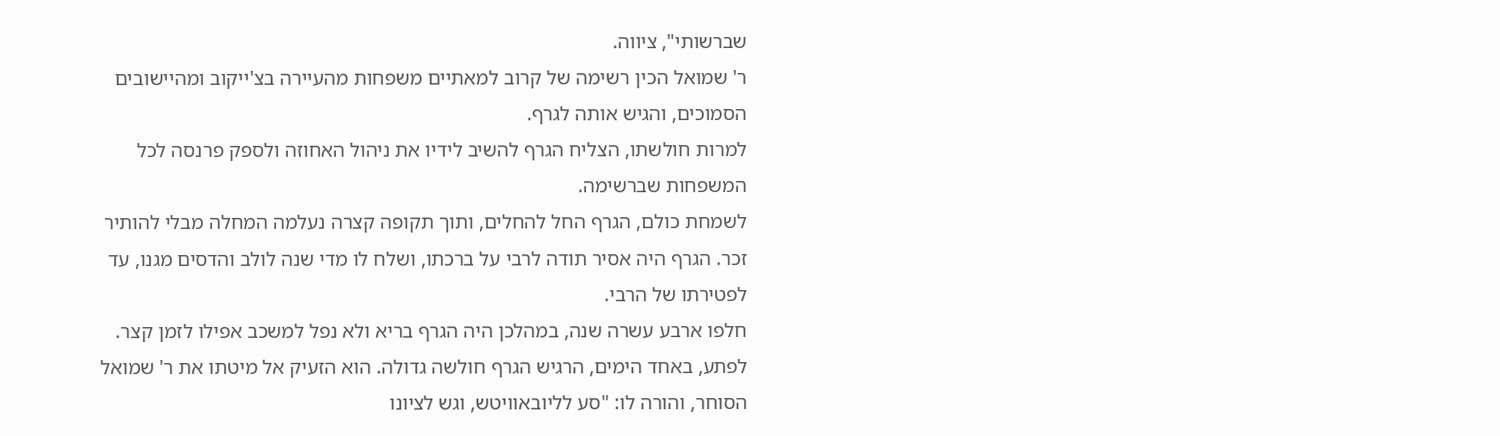שברשותי", ציווה.
ר' שמואל הכין רשימה של קרוב למאתיים משפחות מהעיירה בצ'ייקוב ומהיישובים הסמוכים, והגיש אותה לגרף.
למרות חולשתו, הצליח הגרף להשיב לידיו את ניהול האחוזה ולספק פרנסה לכל המשפחות שברשימה.
לשמחת כולם, הגרף החל להחלים, ותוך תקופה קצרה נעלמה המחלה מבלי להותיר זכר. הגרף היה אסיר תודה לרבי על ברכתו, ושלח לו מדי שנה לולב והדסים מגנו, עד לפטירתו של הרבי.
חלפו ארבע עשרה שנה, במהלכן היה הגרף בריא ולא נפל למשכב אפילו לזמן קצר. לפתע, באחד הימים, הרגיש הגרף חולשה גדולה. הוא הזעיק אל מיטתו את ר' שמואל הסוחר, והורה לו: "סע לליובאוויטש, וגש לציונו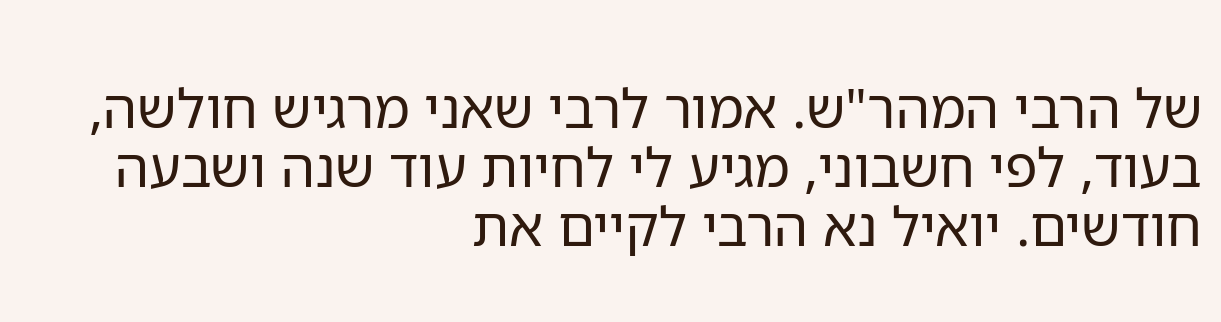של הרבי המהר"ש. אמור לרבי שאני מרגיש חולשה, בעוד, לפי חשבוני, מגיע לי לחיות עוד שנה ושבעה חודשים. יואיל נא הרבי לקיים את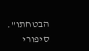הבטחתו".
סיפורי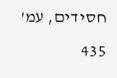חסידים, עמ' 435